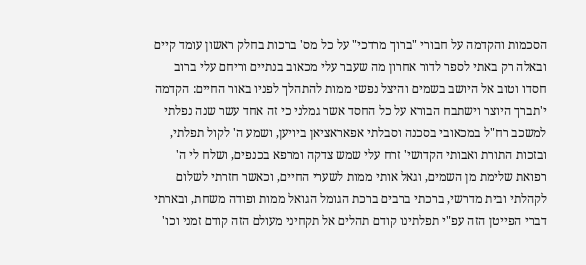הסכמות והקדמה על חבורי "ברוך מרדכי" על כל מס' ברכות בחלק ראשון עומד קיים ובאלה רק באתי לספר לדור אחרון מה שעבר עלי מכאוב בנתיים וריחם עלי ברוב חסדו וטוב אל היושב בשמים והיצל נפשי ממות להתהלך לפניו באור החיים: הקדמה י'תברך היוצר וישתבח הבורא על כל החסד אשר גמלני כי זה אחד עשר שנה נפלתי למשכב רח"ל במכאובי בסכנה וסבלתי אפאראציאן ביויען, ושמע ה' לקול תפלתי, ובזכות התורת ואבותי הקדושי' זרח עלי שמש צדקה ומרפא בכנפים, ושלח לי ה' רפואת שלימת מן השמים, וגאל אותי ממות לשערי החיים, וכאשר חזרתי לשלום לקהלתי ובית מדרשי, ברכתי ברבים ברכת הגומל הגואל ממות ופודה משחת, ובארתי דברי הפייטן הזה עפ"י תפלתינו קודם תהלים אל תקחיני מעולם הזה קודם זמני וכו'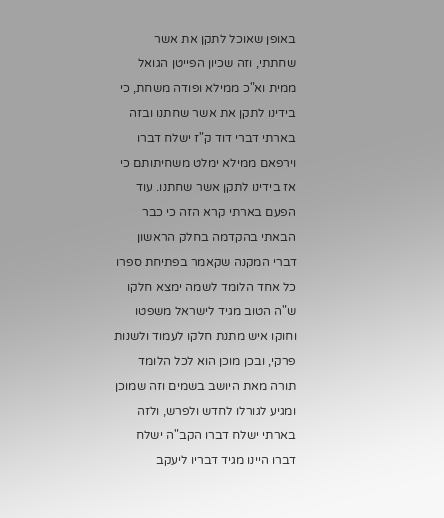באופן שאוכל לתקן את אשר שחתתי, וזה שכיון הפייטן הגואל ממית וא"כ ממילא ופודה משחת, כי בידינו לתקן את אשר שחתנו ובזה בארתי דברי דוד ק"ז ישלח דברו וירפאם ממילא ימלט משחיתותם כי אז בידינו לתקן אשר שחתנו. עוד הפעם בארתי קרא הזה כי כבר הבאתי בהקדמה בחלק הראשון דברי המקנה שקאמר בפתיחת ספרו כל אחד הלומד לשמה ימצא חלקו ש"ה הטוב מגיד לישראל משפטו וחוקו איש מתנת חלקו לעמוד ולשנות פרקי, ובכן מוכן הוא לכל הלומד תורה מאת היושב בשמים וזה שמוכן ומגיע לגורלו לחדש ולפרש, ולזה בארתי ישלח דברו הקב"ה ישלח דברו היינו מגיד דבריו ליעקב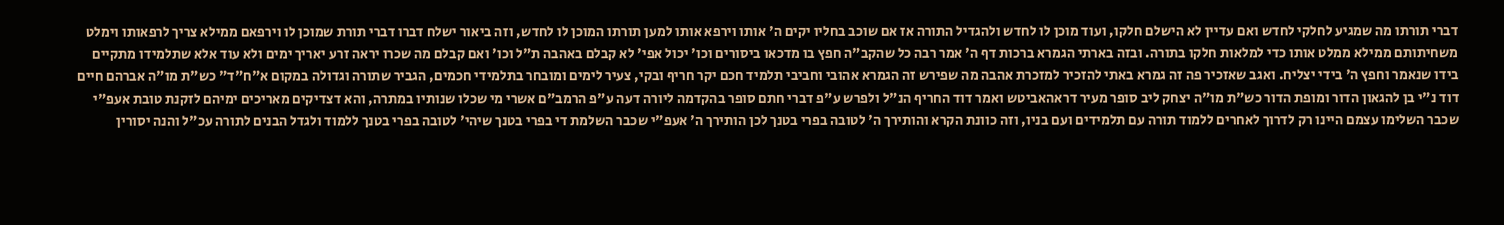דברי תורתו מה שמגיע לחלקי לחדש ואם עדיין לא הישלם חלקו, ועוד מוכן לו לחדש ולהגדיל התורה אז אם שוכב בחליו יקים ה' אותו וירפא אותו למען תורתו המוכן לו לחדש, וזה ביאור ישלח דברו דברי תורת שמוכן לו וירפאם ממילא צריך לרפאותו וימלט משחיתותם ממילא ממלט אותו כדי למלאות חלקו בתורה. ובזה בארתי הגמרא ברכות דף ה' אמר רבה כל שהקב"ה חפץ בו מדכאו ביסורים וכו' יכול אפי' לא קבלם באהבה ת"ל וכו' ואם קבלם מה שכרו יראה זרע יאריך ימים ולא עוד אלא שתלמידו מתקיים בידו שנאמר וחפץ ה' בידי יצליח. ואגב שאזכיר פה זה גמרא באתי להזכיר למזכרת אהבה מה שפירש זה הגמרא אהובי וחביבי תלמיד חכם יקר חריף ובקי, צעיר לימים ומובחר בתלמידי חכמים, הגביר שתורה וגדולה במקום א"ח"ד" כש"ת מו"ה אברהם חיים דוד נ"י בן להגאון הדור ומופת הדור כש"ת מו"ה יצחק ליב סופר מעיר דראהאביטש ואמר דוד החריף הנ"ל ולפרש ע"פ דברי חתם סופר בהקדמה ליורה דעה ע"פ הרמב"ם אשרי מי שכלו שנותיו במתרה, והא דצדיקים מאריכים ימיהם לזקנת טובת אעפ"י שכבר השלימו עצמם היינו רק לדרוך לאחרים ללמוד תורה עם תלמידים ועם בניו, וזה כוונת הקרא והותירך ה' לטובה בפרי בטנך לכן הותירך ה' אעפ"י שכבר השלמת די בפרי בטנך שיהי' לטובה בפרי בטנך ללמוד ולגדל הבנים לתורה עכ"ל והנה יסורין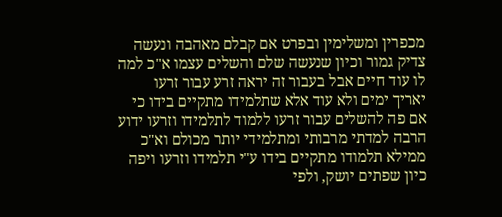מכפרין ומשלימין ובפרט אם קבלם מאהבה ונעשה צדיק גמור וכיון שנעשה שלם והשלים עצמו א"כ למה לו עוד חיים אבל בעבור זה יראה זרע עבור זרעו יאריך ימים ולא עוד אלא שתלמידו מתקיים בידו כי אם פה להשלים עבור זרעו ללמוד לתלמידו וזרעו ידוע הרבה למדתי מרבותי ומתלמידי יותר מכולם וא"כ ממילא תלמודו מתקיים בידו ע"י תלמידו וזרעו ויפה כיון שפתים יושק, ולפי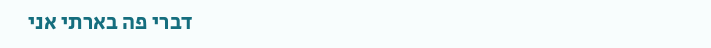דברי פה בארתי אני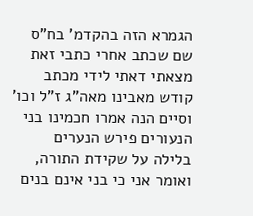הגמרא הזה בהקדמ' בח"ס שם שכתב אחרי כתבי זאת מצאתי דאתי לידי מכתב קודש מאבינו מאה"ג ז"ל וכו' וסיים הנה אמרו חכמינו בני הנעורים פירש הנערים בלילה על שקידת התורה, ואומר אני כי בני אינם בנים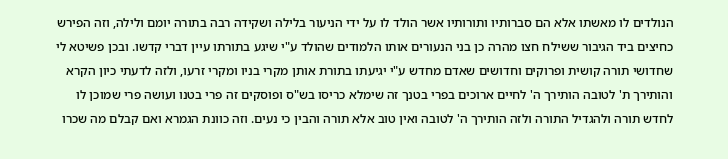הנולדים לו מאשתו אלא הם סברותיו ותורותיו אשר הולד לו על ידי הניעור בלילה ושקידה רבה בתורה יומם ולילה, וזה הפירש כחיצים ביד הגיבור ששילח חצו מהרה כן בני הנעורים אותו הלמודים שהולד ע"י שיגע בתורתו עיין דברי קדשו. ובכן פשיטא לי שחדושי תורה קושית ופרוקים וחדושים שאדם מחדש ע"י יגיעתו בתורת אותן מקרי בניו ומקרי זרעו, ולזה לדעתי כיון הקרא והותירך ת' לטובה הותירך ה' לחיים ארוכים בפרי בטנך זה שימלא כריסו בש"ס ופוסקים זה פרי בטנו ועושה פרי שמוכן לו לחדש תורה ולהגדיל התורה ולזה הותירך ה' לטובה ואין טוב אלא תורה והבין כי נעים. וזה כוונת הגמרא ואם קבלם מה שכרו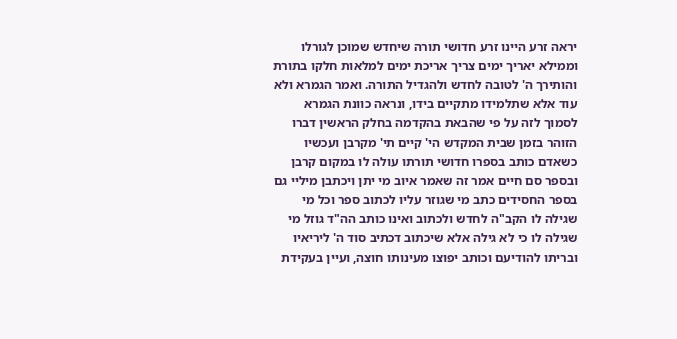יראה זרע היינו זרע חדושי תורה שיחדש שמוכן לגורלו וממילא יאריך ימים צריך אריכת ימים למלאות חלקו בתורת והותירך ה' לטובה לחדש ולהגדיל התורה. ואמר הגמרא ולא עוד אלא שתלמידו מתקיים בידו, ונראה כוונת הגמרא לסמוך לזה על פי שהבאת בהקדמה בחלק הראשין דברו הזוהר בזמן שבית המקדש הי' קיים תי' מקרבן ועכשיו כשאדם כותב בספרו חדושי תורתו עולה לו במקום קרבן ובספר סם חיים אמר זה שאמר איוב מי יתן ויכתבן מיליי גם בספר החסידים כתב מי שגוזר עליו לכתוב ספר וכל מי שגילה לו הקב"ה לחדש ולכתוב ואינו כותב הה"ד גוזל מי שגילה לו כי לא גילה אלא שיכתוב דכתיב סוד ה' ליריאיו ובריתו להודיעם וכותב יפוצו מעינותו חוצה, ועיין בעקידת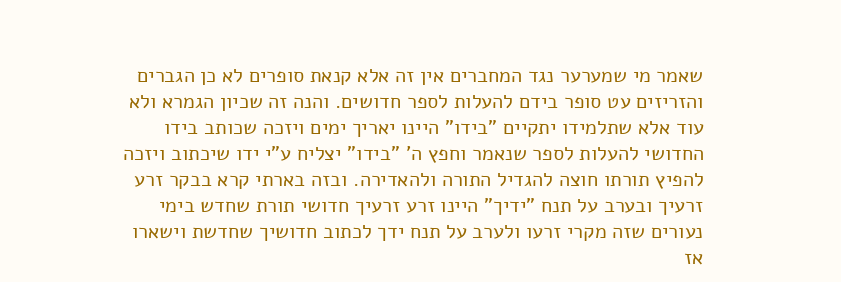שאמר מי שמערער נגד המחברים אין זה אלא קנאת סופרים לא כן הגברים והזריזים עט סופר בידם להעלות לספר חדושים. והנה זה שכיון הגמרא ולא עוד אלא שתלמידו יתקיים "בידו" היינו יאריך ימים ויזכה שכותב בידו החדושי להעלות לספר שנאמר וחפץ ה' "בידו" יצליח ע"י ידו שיכתוב ויזכה להפיץ תורתו חוצה להגדיל התורה ולהאדירה. ובזה בארתי קרא בבקר זרע זרעיך ובערב על תנח "ידיך" היינו זרע זרעיך חדושי תורת שחדש בימי נעורים שזה מקרי זרעו ולערב על תנח ידך לכתוב חדושיך שחדשת וישארו אז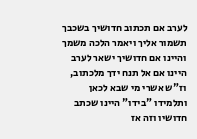לערב אם תכתוב חדושיך בשכבך תשמור אליך ויאמר הלכה משמך והיינו אם חדושיך ישאר לערב היינו אם אל תנח ידך מלכתוב, וז"ש אשרי מי שבא לכאן ותלמידו "בידו" היינו שכתב חדושיו וזה אז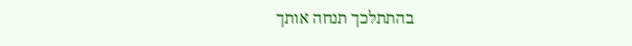בהתתלכך תנחה אותך